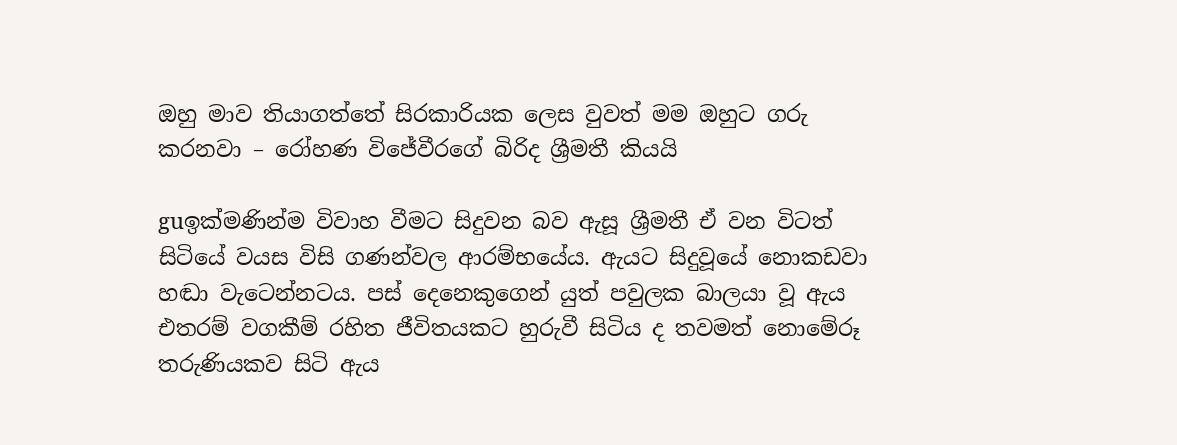ඔහු මාව තියාගත්තේ සිරකාරියක ලෙස වුවත් මම ඔහුට ගරු කරනවා – රෝහණ විජේවීරගේ බිරිද ශ්‍රීමතී කියයි

guඉක්මණින්ම විවාහ වීමට සිදුවන බව ඇසූ ශ්‍රීමතී ඒ වන විටත් සිටියේ වයස විසි ගණන්වල ආරම්භයේය. ඇයට සිදුවූයේ නොකඩවා හඬා වැටෙන්නටය. පස් දෙනෙකුගෙන් යුත් පවුලක බාලයා වූ ඇය එතරම් වගකීම් රහිත ජීවිතයකට හුරුවී සිටිය ද තවමත් නොමේරූ තරුණියකව සිටි ඇය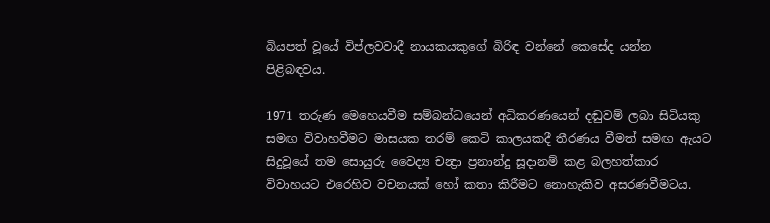බියපත් වූයේ විප්ලවවාදී නායකයකුගේ බිරිඳ වන්නේ කෙසේද යන්න පිළිබඳවය.

1971 තරුණ මෙහෙයවීම සම්බන්ධයෙන් අධිකරණයෙන් දඬුවම් ලබා සිටියකු සමඟ විවාහවීමට මාසයක තරම් කෙටි කාලයකදී තීරණය වීමත් සමඟ ඇයට සිදුවූයේ තම සොයුරු වෛද්‍ය චන්‍ද්‍රා ප්‍රනාන්දු සූදානම් කළ බලහත්කාර විවාහයට එරෙහිව වචනයක් හෝ කතා කිරීමට නොහැකිව අසරණවීමටය.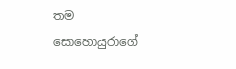තම සොහොයුරාගේ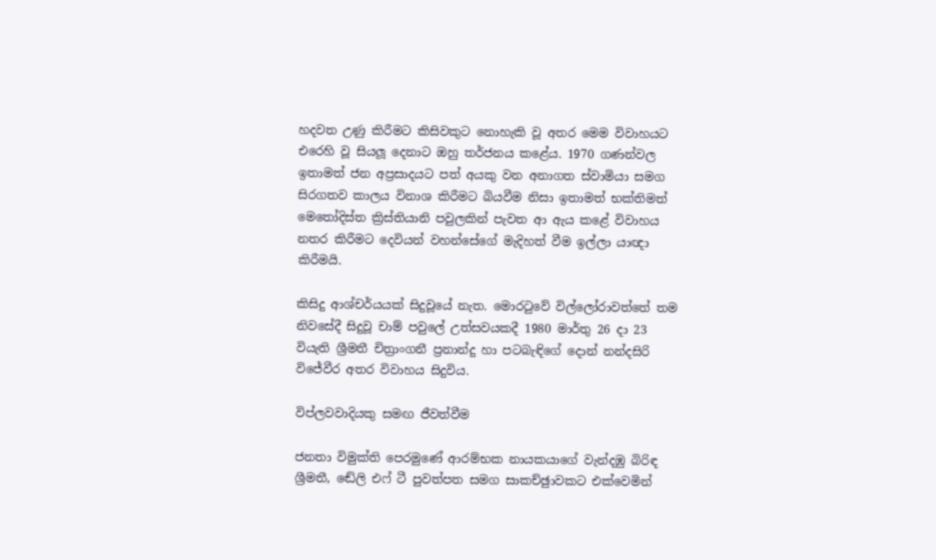හදවත උණු කිරීමට කිසිවකුට නොහැකි වූ අතර මෙම විවාහයට එරෙහි වූ සියලූ දෙනාට ඔහු තර්ජනය කළේය. 1970 ගණන්වල ඉතාමත් ජන අප්‍රසාදයට පත් අයකු වන අනාගත ස්වාමියා සමග සිරගතව කාලය විනාශ කිරීමට බියවීම නිසා ඉතාමත් භක්තිමත් මෙතෝදිස්ත ක්‍රිස්තියානි පවුලකින් පැවත ආ ඇය කළේ විවාහය නතර කිරීමට දෙවියන් වහන්සේගේ මැදිහත් වීම ඉල්ලා යාඥා කිරීමයි.

කිසිදු ආශ්චර්යයක් සිදුවූයේ නැත. මොරටුවේ විල්ලෝරාවත්තේ තම නිවසේදී සිදුවූ චාම් පවුලේ උත්සවයකදී 1980 මාර්තු 26 දා 23 වියැති ශ්‍රීමතී චිත්‍රාංගනී ප්‍රනාන්දු හා පටබැඳිගේ දොන් නන්දසිරි විජේවීර අතර විවාහය සිදුවිය.

විප්ලවවාදියකු සමඟ ජීවත්වීම

ජනතා විමුක්ති පෙරමුණේ ආරම්භක නායකයාගේ වැන්දඹු බිරිඳ ශ්‍රීමතී, ඬේලි එෆ් ටී පුවත්පත සමග සාකච්ඡුාවකට එක්වෙමින්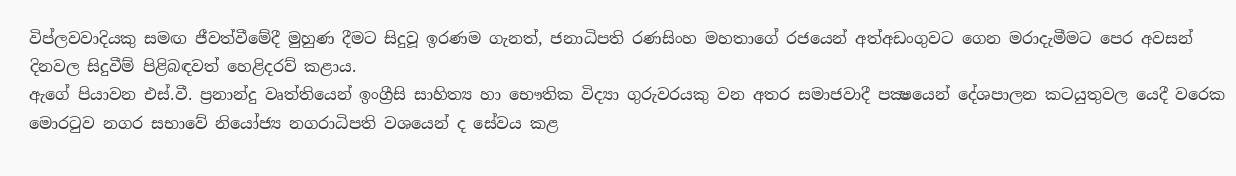විප්ලවවාදියකු සමඟ ජීවත්වීමේදී මුහුණ දීමට සිදුවූ ඉරණම ගැනත්, ජනාධිපති රණසිංහ මහතාගේ රජයෙන් අත්අඩංගුවට ගෙන මරාදැමීමට පෙර අවසන් දිනවල සිදුවීම් පිළිබඳවත් හෙළිදරව් කළාය.
ඇගේ පියාවන එස්.වී. ප්‍රනාන්දු වෘත්තියෙන් ඉංග්‍රීසි සාහිත්‍ය හා භෞතික විද්‍යා ගුරුවරයකු වන අතර සමාජවාදී පක්‍ෂයෙන් දේශපාලන කටයුතුවල යෙදී වරෙක මොරටුව නගර සභාවේ නියෝජ්‍ය නගරාධිපති වශයෙන් ද සේවය කළ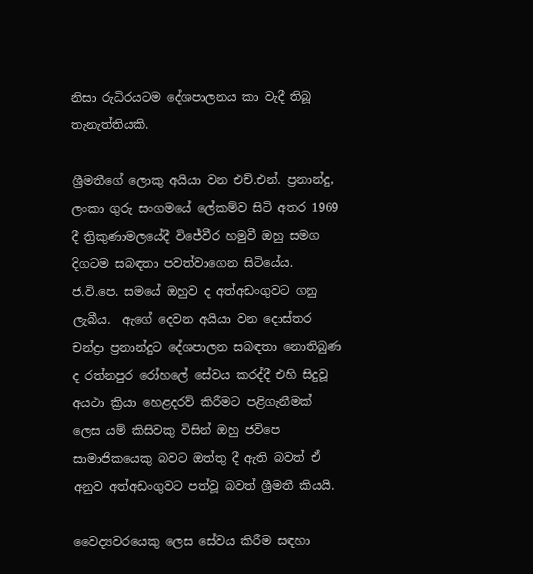නිසා රුධිරයටම දේශපාලනය කා වැදී තිබූ තැනැත්තියකි.

ශ්‍රීමතීගේ ලොකු අයියා වන එච්.එන්. ප්‍රනාන්දු, ලංකා ගුරු සංගමයේ ලේකම්ව සිටි අතර 1969 දී ත්‍රිකුණාමලයේදී විජේවීර හමුවී ඔහු සමග දිගටම සබඳතා පවත්වාගෙන සිටියේය. ජ.වි.පෙ. සමයේ ඔහුව ද අත්අඩංගුවට ගනු ලැබීය.  ඇගේ දෙවන අයියා වන දොස්තර චන්ද්‍රා ප්‍රනාන්දුට දේශපාලන සබඳතා නොතිබුණ ද රත්නපුර රෝහලේ සේවය කරද්දී එහි සිදුවූ අයථා ක්‍රියා හෙළදරව් කිරීමට පළිගැනීමක් ලෙස යම් කිසිවකු විසින් ඔහු ජවිපෙ සාමාජිකයෙකු බවට ඔත්තු දී ඇති බවත් ඒ අනුව අත්අඩංගුවට පත්වූ බවත් ශ්‍රීමතී කියයි.

වෛද්‍යවරයෙකු ලෙස සේවය කිරීම සඳහා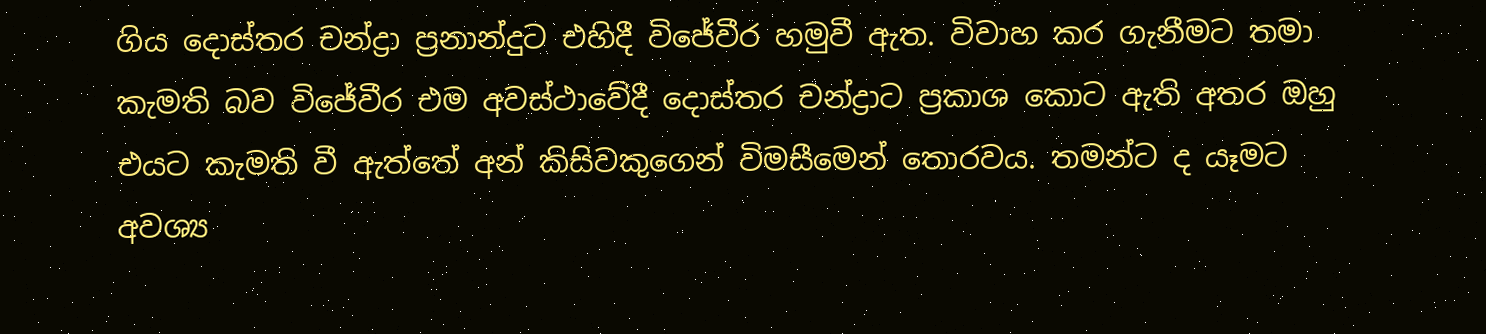ගිය දොස්තර චන්ද්‍රා ප්‍රනාන්දුට එහිදී විජේවීර හමුවී ඇත. විවාහ කර ගැනීමට තමා කැමති බව විජේවීර එම අවස්ථාවේදී දොස්තර චන්ද්‍රාට ප්‍රකාශ කොට ඇති අතර ඔහු එයට කැමති වී ඇත්තේ අන් කිසිවකුගෙන් විමසීමෙන් තොරවය. තමන්ට ද යෑමට අවශ්‍ය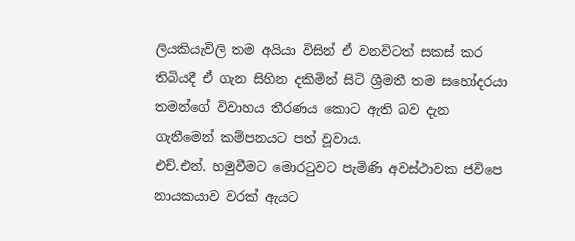ලියකියැවිලි තම අයියා විසින් ඒ වනවිටත් සකස් කර තිබියදී ඒ ගැන සිහින දකිමින් සිටි ශ්‍රීමතී තම සහෝදරයා තමන්ගේ විවාහය තීරණය කොට ඇති බව දැන ගැනීමෙන් කම්පනයට පත් වූවාය.
එච්.එන්. හමුවීමට මොරටුවට පැමිණි අවස්ථාවක ජවිපෙ නායකයාව වරක් ඇයට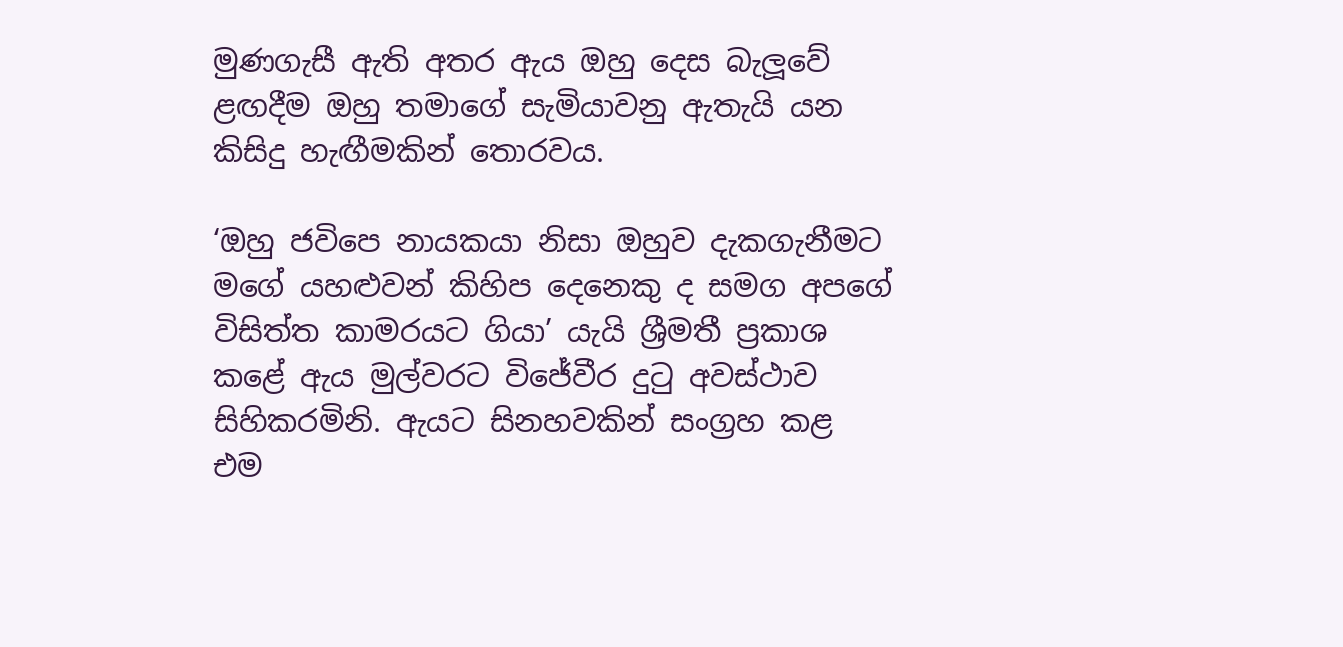මුණගැසී ඇති අතර ඇය ඔහු දෙස බැලූවේ ළඟදීම ඔහු තමාගේ සැමියාවනු ඇතැයි යන කිසිදු හැඟීමකින් තොරවය.

‘ඔහු ජවිපෙ නායකයා නිසා ඔහුව දැකගැනීමට මගේ යහළුවන් කිහිප දෙනෙකු ද සමග අපගේ විසිත්ත කාමරයට ගියා’ යැයි ශ්‍රීමතී ප්‍රකාශ කළේ ඇය මුල්වරට විජේවීර දුටු අවස්ථාව සිහිකරමිනි. ඇයට සිනහවකින් සංග්‍රහ කළ එම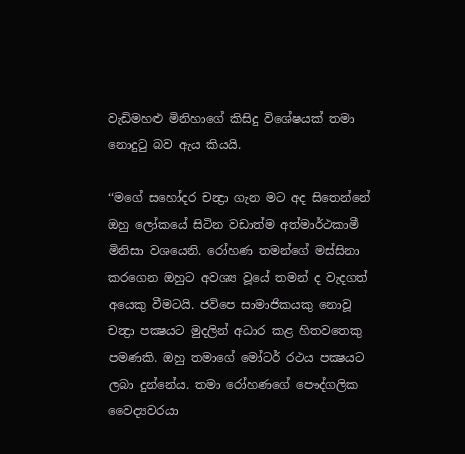වැඩිමහළු මිනිහාගේ කිසිදු විශේෂයක් තමා නොදුටු බව ඇය කියයි.

‘‘මගේ සහෝදර චන්‍ද්‍රා ගැන මට අද සිතෙන්නේ ඔහු ලෝකයේ සිටින වඩාත්ම අත්මාර්ථකාමී මිනිසා වශයෙනි. රෝහණ තමන්ගේ මස්සිනා කරගෙන ඔහුට අවශ්‍ය වූයේ තමන් ද වැදගත් අයෙකු වීමටයි. ජවිපෙ සාමාජිකයකු නොවූ චන්‍ද්‍රා පක්‍ෂයට මුදලින් අධාර කළ හිතවතෙකු පමණකි. ඔහු තමාගේ මෝටර් රථය පක්‍ෂයට ලබා දුන්නේය. තමා රෝහණගේ පෞද්ගලික වෛද්‍යවරයා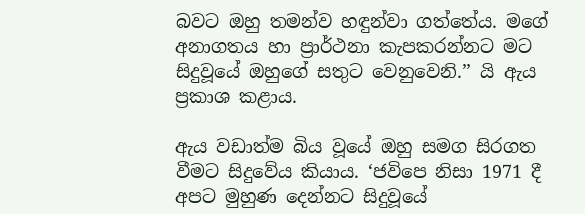බවට ඔහු තමන්ව හඳුන්වා ගත්තේය. මගේ අනාගතය හා ප්‍රාර්ථනා කැපකරන්නට මට සිදුවූයේ ඔහුගේ සතුට වෙනුවෙනි.’’ යි ඇය ප්‍රකාශ කළාය.

ඇය වඩාත්ම බිය වූයේ ඔහු සමග සිරගත වීමට සිදුවේය කියාය. ‘ජවිපෙ නිසා 1971 දී අපට මුහුණ දෙන්නට සිදුවූයේ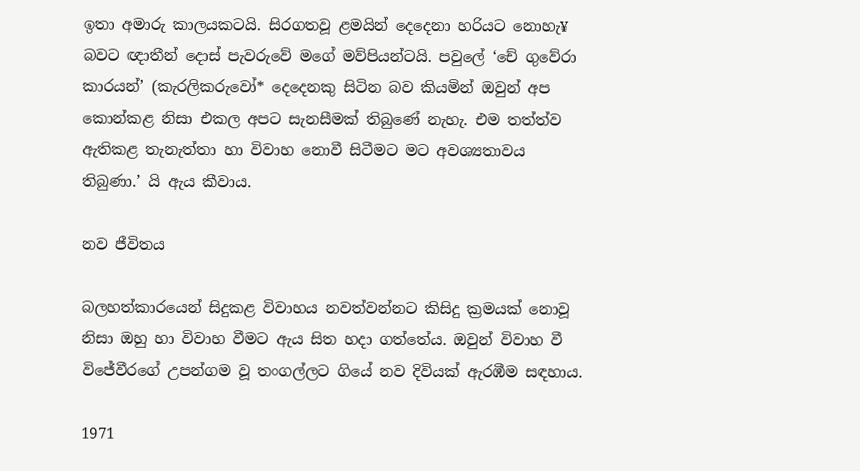ඉතා අමාරු කාලයකටයි. සිරගතවූ ළමයින් දෙදෙනා හරියට නොහැ¥ බවට ඥාතීන් දොස් පැවරුවේ මගේ මව්පියන්ටයි. පවුලේ ‘චේ ගුවේරා කාරයන්’ (කැරලිකරුවෝ* දෙදෙනකු සිටින බව කියමින් ඔවුන් අප කොන්කළ නිසා එකල අපට සැනසීමක් තිබුණේ නැහැ. එම තත්ත්ව ඇතිකළ තැනැත්තා හා විවාහ නොවී සිටීමට මට අවශ්‍යතාවය තිබුණා.’ යි ඇය කීවාය.

නව ජීවිතය

බලහත්කාරයෙන් සිදුකළ විවාහය නවත්වන්නට කිසිදු ක්‍රමයක් නොවූ නිසා ඔහු හා විවාහ වීමට ඇය සිත හදා ගත්තේය. ඔවුන් විවාහ වී විජේවීරගේ උපන්ගම වූ තංගල්ලට ගියේ නව දිවියක් ඇරඹීම සඳහාය.

1971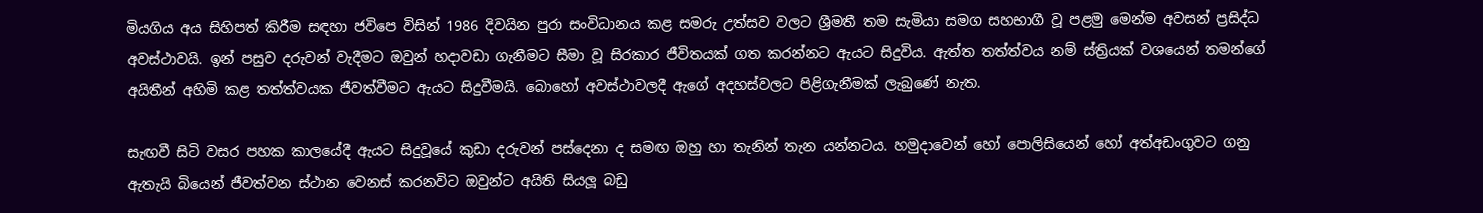මියගිය අය සිහිපත් කිරීම සඳහා ජවිපෙ විසින් 1986 දිවයින පුරා සංවිධානය කළ සමරු උත්සව වලට ශ්‍රීමතී තම සැමියා සමග සහභාගී වූ පළමු මෙන්ම අවසන් ප්‍රසිද්ධ අවස්ථාවයි. ඉන් පසුව දරුවන් වැදීමට ඔවුන් හදාවඩා ගැනීමට සීමා වූ සිරකාර ජීවිතයක් ගත කරන්නට ඇයට සිදුවිය. ඇත්ත තත්ත්වය නම් ස්ත්‍රියක් වශයෙන් තමන්ගේ අයිතීන් අහිමි කළ තත්ත්වයක ජීවත්වීමට ඇයට සිදුවීමයි. බොහෝ අවස්ථාවලදී ඇගේ අදහස්වලට පිළිගැනීමක් ලැබුණේ නැත.

සැඟවී සිටි වසර පහක කාලයේදී ඇයට සිදුවූයේ කුඩා දරුවන් පස්දෙනා ද සමඟ ඔහු හා තැනින් තැන යන්නටය. හමුදාවෙන් හෝ පොලිසියෙන් හෝ අත්අඩංගුවට ගනු ඇතැයි බියෙන් ජීවත්වන ස්ථාන වෙනස් කරනවිට ඔවුන්ට අයිති සියලූ බඩු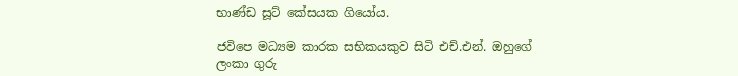භාණ්ඩ සූට් කේසයක ගියෝය.

ජවිපෙ මධ්‍යම කාරක සභිකයකුව සිටි එච්.එන්. ඔහුගේ ලංකා ගුරු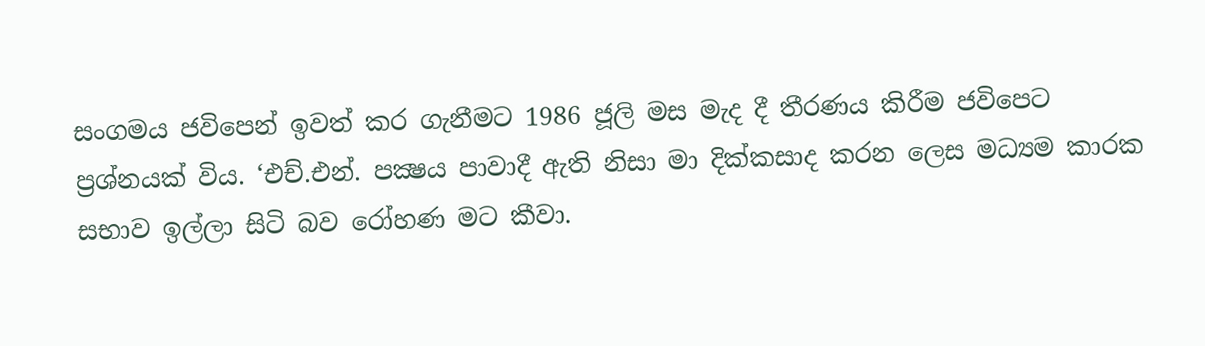සංගමය ජවිපෙන් ඉවත් කර ගැනීමට 1986 ජූලි මස මැද දී තීරණය කිරීම ජවිපෙට ප්‍රශ්නයක් විය. ‘එච්.එන්. පක්‍ෂය පාවාදී ඇති නිසා මා දික්කසාද කරන ලෙස මධ්‍යම කාරක සභාව ඉල්ලා සිටි බව රෝහණ මට කීවා.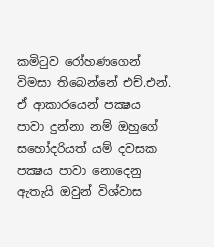කමිටුව රෝහණගෙන් විමසා තිබෙන්නේ එච්.එන්. ඒ ආකාරයෙන් පක්‍ෂය පාවා දුන්නා නම් ඔහුගේ සහෝදරියත් යම් දවසක පක්‍ෂය පාවා නොදෙනු ඇතැයි ඔවුන් විශ්වාස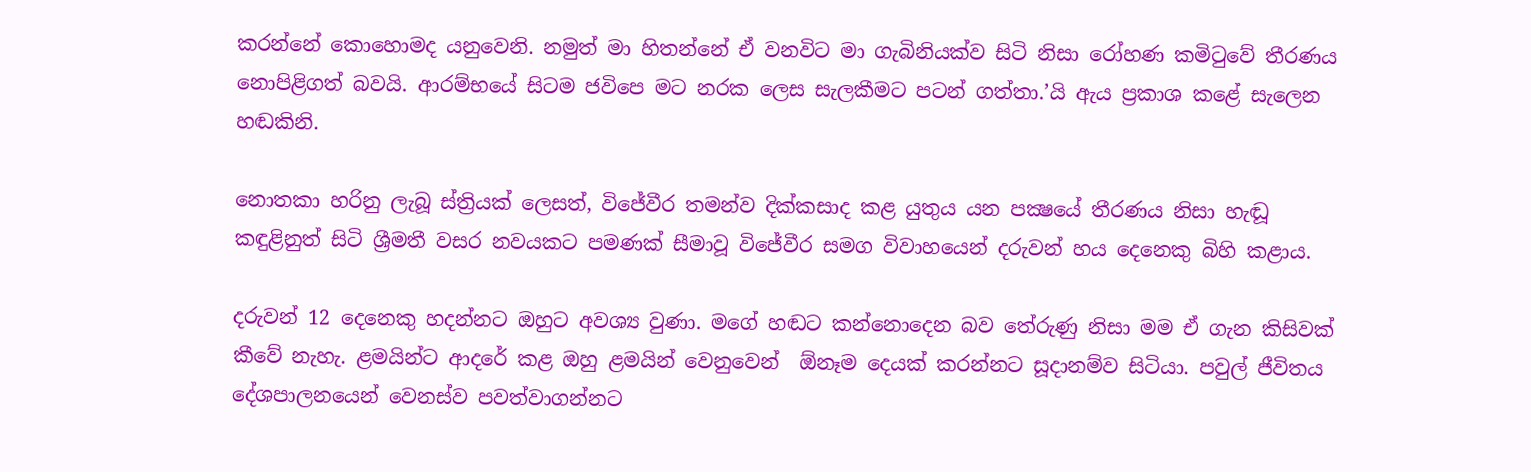කරන්නේ කොහොමද යනුවෙනි. නමුත් මා හිතන්නේ ඒ වනවිට මා ගැබිනියක්ව සිටි නිසා රෝහණ කමිටුවේ තීරණය නොපිළිගත් බවයි. ආරම්භයේ සිටම ජවිපෙ මට නරක ලෙස සැලකීමට පටන් ගත්තා.’යි ඇය ප්‍රකාශ කළේ සැලෙන හඬකිනි.

නොතකා හරිනු ලැබූ ස්ත්‍රියක් ලෙසත්, විජේවීර තමන්ව දික්කසාද කළ යුතුය යන පක්‍ෂයේ තීරණය නිසා හැඬූ කඳුළිනුත් සිටි ශ්‍රීමතී වසර නවයකට පමණක් සීමාවූ විජේවීර සමග විවාහයෙන් දරුවන් හය දෙනෙකු බිහි කළාය.

දරුවන් 12 දෙනෙකු හදන්නට ඔහුට අවශ්‍ය වුණා. මගේ හඬට කන්නොදෙන බව තේරුණු නිසා මම ඒ ගැන කිසිවක් කීවේ නැහැ. ළමයින්ට ආදරේ කළ ඔහු ළමයින් වෙනුවෙන්  ඕනෑම දෙයක් කරන්නට සූදානම්ව සිටියා. පවුල් ජීවිතය දේශපාලනයෙන් වෙනස්ව පවත්වාගන්නට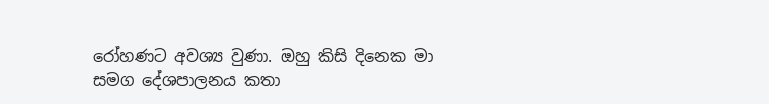රෝහණට අවශ්‍ය වුණා. ඔහු කිසි දිනෙක මා සමග දේශපාලනය කතා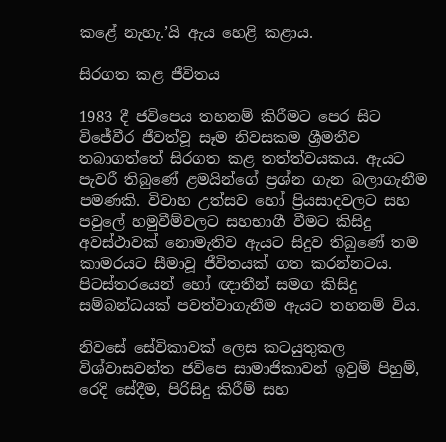කළේ නැහැ.’යි ඇය හෙළි කළාය.

සිරගත කළ ජීවිතය

1983 දී ජවිපෙය තහනම් කිරීමට පෙර සිට විජේවීර ජීවත්වූ සෑම නිවසකම ශ්‍රීමතීව තබාගත්තේ සිරගත කළ තත්ත්වයකය. ඇයට පැවරී තිබුණේ ළමයින්ගේ ප්‍රශ්න ගැන බලාගැනීම පමණකි. විවාහ උත්සව හෝ ප්‍රියසාදවලට සහ පවුලේ හමුවීම්වලට සහභාගී වීමට කිසිදු අවස්ථාවක් නොමැතිව ඇයට සිදුව තිබුණේ තම කාමරයට සීමාවූ ජීවිතයක් ගත කරන්නටය. පිටස්තරයෙන් හෝ ඥාතීන් සමග කිසිදු සම්බන්ධයක් පවත්වාගැනීම ඇයට තහනම් විය.

නිවසේ සේවිකාවක් ලෙස කටයුතුකල විශ්වාසවන්ත ජවිපෙ සාමාජිකාවන් ඉවුම් පිහුම්, රෙදි සේදීම, පිරිසිදු කිරීම් සහ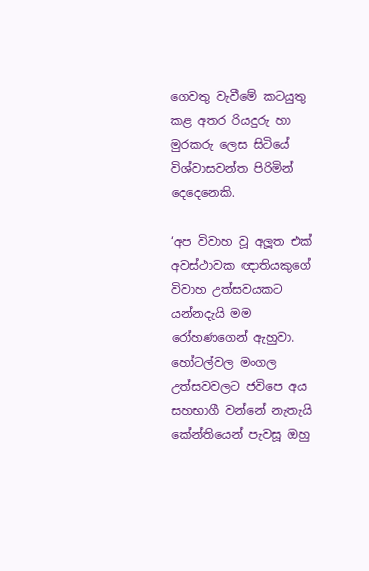ගෙවතු වැවීමේ කටයුතු කළ අතර රියදුරු හා මුරකරු ලෙස සිටියේ විශ්වාසවන්ත පිරිමින් දෙදෙනෙකි.

‘අප විවාහ වූ අලූත එක් අවස්ථාවක ඥාතියකුගේ විවාහ උත්සවයකට යන්නදැයි මම රෝහණගෙන් ඇහුවා. හෝටල්වල මංගල උත්සවවලට ජවිපෙ අය සහභාගී වන්නේ නැතැයි කේන්තියෙන් පැවසූ ඔහු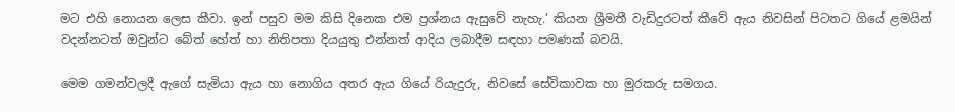මට එහි නොයන ලෙස කීවා. ඉන් පසුව මම කිසි දිනෙක එම ප්‍රශ්නය ඇසුවේ නැහැ.’ කියන ශ්‍රීමතී වැඩිදුරටත් කීවේ ඇය නිවසින් පිටතට ගියේ ළමයින් වදන්නටත් ඔවුන්ට බේත් හේත් හා නිතිපතා දියයුතු එන්නත් ආදිය ලබාදීම සඳහා පමණක් බවයි.

මෙම ගමන්වලදී ඇගේ සැමියා ඇය හා නොගිය අතර ඇය ගියේ රියැදුරු, නිවසේ සේවිකාවක හා මුරකරු සමගය.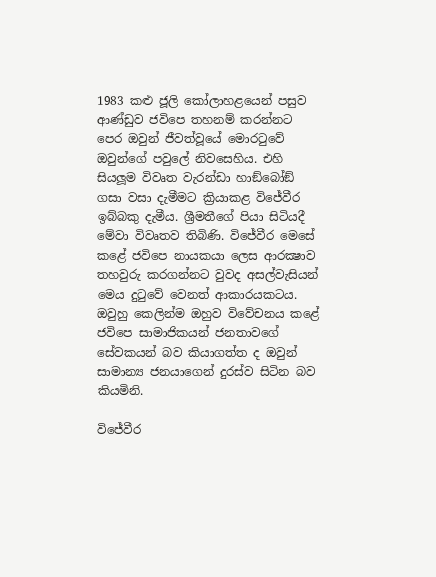1983 කළු ජූලි කෝලාහළයෙන් පසුව ආණ්ඩුව ජවිපෙ තහනම් කරන්නට පෙර ඔවුන් ජීවත්වූයේ මොරටුවේ ඔවුන්ගේ පවුලේ නිවසෙහිය. එහි සියලූම විවෘත වැරන්ඩා හාඞ්බෝඞ් ගසා වසා දැමීමට ක්‍රියාකළ විජේවීර ඉබ්බකු දැමීය. ශ්‍රීමතීගේ පියා සිටියදී මේවා විවෘතව තිබිණි. විජේවීර මෙසේ කළේ ජවිපෙ නායකයා ලෙස ආරක්‍ෂාව තහවුරු කරගන්නට වුවද අසල්වැසියන් මෙය දුටුවේ වෙනත් ආකාරයකටය. ඔවුහු කෙලින්ම ඔහුව විවේචනය කළේ ජවිපෙ සාමාජිකයන් ජනතාවගේ සේවකයන් බව කියාගත්ත ද ඔවුන් සාමාන්‍ය ජනයාගෙන් දුරස්ව සිටින බව කියමිනි.

විජේවීර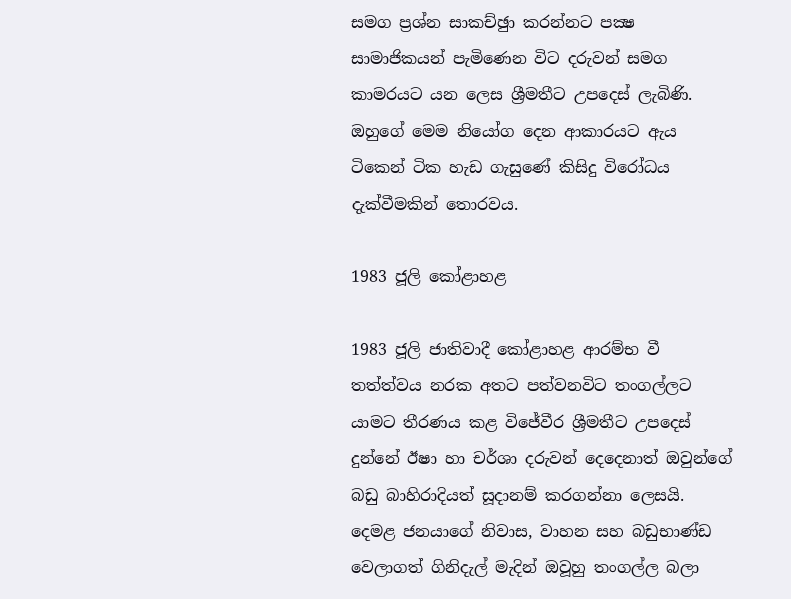සමග ප්‍රශ්න සාකච්ඡුා කරන්නට පක්‍ෂ සාමාජිකයන් පැමිණෙන විට දරුවන් සමග කාමරයට යන ලෙස ශ්‍රීමතීට උපදෙස් ලැබිණි. ඔහුගේ මෙම නියෝග දෙන ආකාරයට ඇය ටිකෙන් ටික හැඩ ගැසුණේ කිසිදු විරෝධය දැක්වීමකින් තොරවය.

1983 ජූලි කෝළාහළ

1983 ජූලි ජාතිවාදී කෝළාහළ ආරම්භ වී තත්ත්වය නරක අතට පත්වනවිට තංගල්ලට යාමට තීරණය කළ විජේවීර ශ්‍රීමතීට උපදෙස් දුන්නේ ඊෂා හා චර්ශා දරුවන් දෙදෙනාත් ඔවුන්ගේ බඩු බාහිරාදියත් සූදානම් කරගන්නා ලෙසයි. දෙමළ ජනයාගේ නිවාස, වාහන සහ බඩුභාණ්ඩ වෙලාගත් ගිනිදැල් මැදින් ඔවූහු තංගල්ල බලා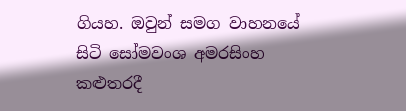ගියහ. ඔවුන් සමග වාහනයේ සිටි සෝමවංශ අමරසිංහ කළුතරදී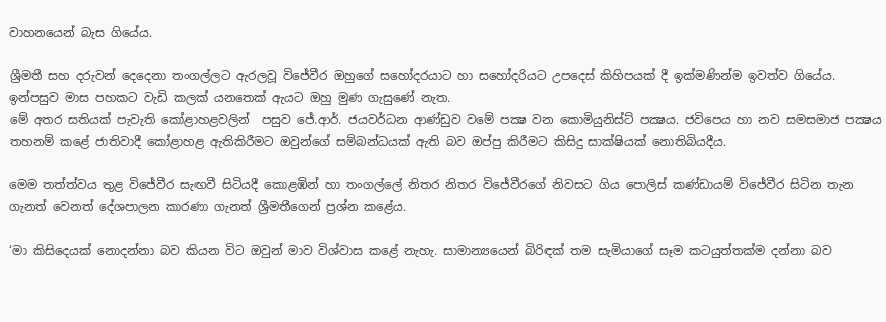වාහනයෙන් බැස ගියේය.

ශ්‍රීමතී සහ දරුවන් දෙදෙනා තංගල්ලට ඇරලවූ විජේවීර ඔහුගේ සහෝදරයාට හා සහෝදරියට උපදෙස් කිහිපයක් දී ඉක්මණින්ම ඉවත්ව ගියේය. ඉන්පසුව මාස පහකට වැඩි කලක් යනතෙක් ඇයට ඔහු මුණ ගැසුණේ නැත.
මේ අතර සතියක් පැවැති කෝළාහළවලින්  පසුව ජේ.ආර්. ජයවර්ධන ආණ්ඩුව වමේ පක්‍ෂ වන කොමියුනිස්ට් පක්‍ෂය. ජවිපෙය හා නව සමසමාජ පක්‍ෂය තහනම් කළේ ජාතිවාදී කෝළාහළ ඇතිකිරීමට ඔවුන්ගේ සම්බන්ධයක් ඇති බව ඔප්පු කිරීමට කිසිදු සාක්ෂියක් නොතිබියදීය.

මෙම තත්ත්වය තුළ විජේවීර සැඟවී සිටියදී කොළඹින් හා තංගල්ලේ නිතර නිතර විජේවීරගේ නිවසට ගිය පොලිස් කණ්ඩායම් විජේවීර සිටින තැන ගැනත් වෙනත් දේශපාලන කාරණා ගැනත් ශ්‍රීමතීගෙන් ප්‍රශ්න කළේය.

‘මා කිසිදෙයක් නොදන්නා බව කියන විට ඔවුන් මාව විශ්වාස කළේ නැහැ. සාමාන්‍යයෙන් බිරිඳක් තම සැමියාගේ සෑම කටයුත්තක්ම දන්නා බව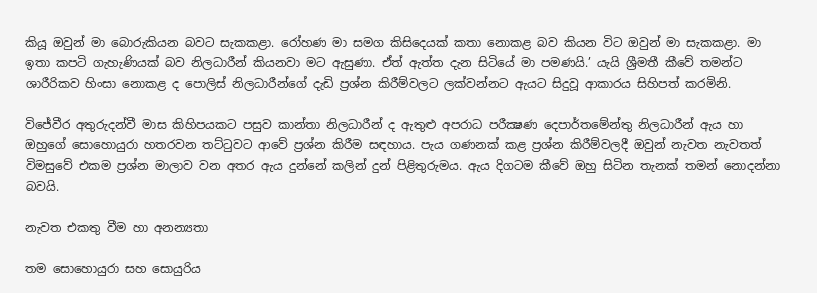කියූ ඔවුන් මා බොරුකියන බවට සැකකළා. රෝහණ මා සමග කිසිදෙයක් කතා නොකළ බව කියන විට ඔවුන් මා සැකකළා. මා ඉතා කපටි ගැහැණියක් බව නිලධාරීන් කියනවා මට ඇසුණා. ඒත් ඇත්ත දැන සිටියේ මා පමණයි.’ යැයි ශ්‍රීමතී කීවේ තමන්ට ශාරීරිකව හිංසා නොකළ ද පොලිස් නිලධාරීන්ගේ දැඩි ප්‍රශ්න කිරීම්වලට ලක්වන්නට ඇයට සිදුවූ ආකාරය සිහිපත් කරමිනි.

විජේවීර අතුරුදන්වී මාස කිහිපයකට පසුව කාන්තා නිලධාරීන් ද ඇතුළු අපරාධ පරීක්‍ෂණ දෙපාර්තමේන්තු නිලධාරීන් ඇය හා ඔහුගේ සොහොයුරා හතරවන තට්ටුවට ආවේ ප්‍රශ්න කිරීම සඳහාය. පැය ගණනක් කළ ප්‍රශ්න කිරීම්වලදී ඔවුන් නැවත නැවතත් විමසුවේ එකම ප්‍රශ්න මාලාව වන අතර ඇය දුන්නේ කලින් දුන් පිළිතුරුමය. ඇය දිගටම කීවේ ඔහු සිටින තැනක් තමන් නොදන්නා බවයි.

නැවත එකතු වීම හා අනන්‍යතා

තම සොහොයුරා සහ සොයුරිය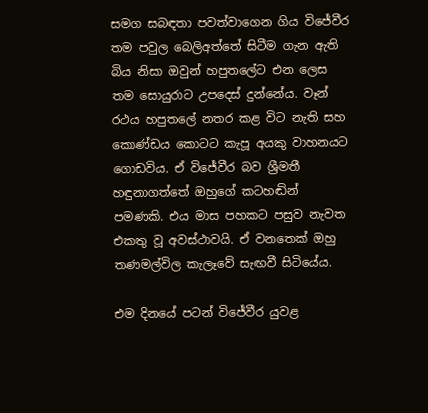සමග සබඳතා පවත්වාගෙන ගිය විජේවීර තම පවුල බෙලිඅත්තේ සිටීම ගැන ඇති බිය නිසා ඔවුන් හපුතලේට එන ලෙස තම සොයුරාට උපදෙස් දුන්නේය. වෑන් රථය හපුතලේ නතර කළ විට නැති සහ කොණ්ඩය කොටට කැපූ අයකු වාහනයට ගොඩවිය. ඒ විජේවීර බව ශ්‍රීමතී හඳුනාගත්තේ ඔහුගේ කටහඬින් පමණකි. එය මාස පහකට පසුව නැවත එකතු වූ අවස්ථාවයි. ඒ වනතෙක් ඔහු තණමල්විල කැලෑවේ සැඟවී සිටියේය.

එම දිනයේ පටන් විජේවීර යුවළ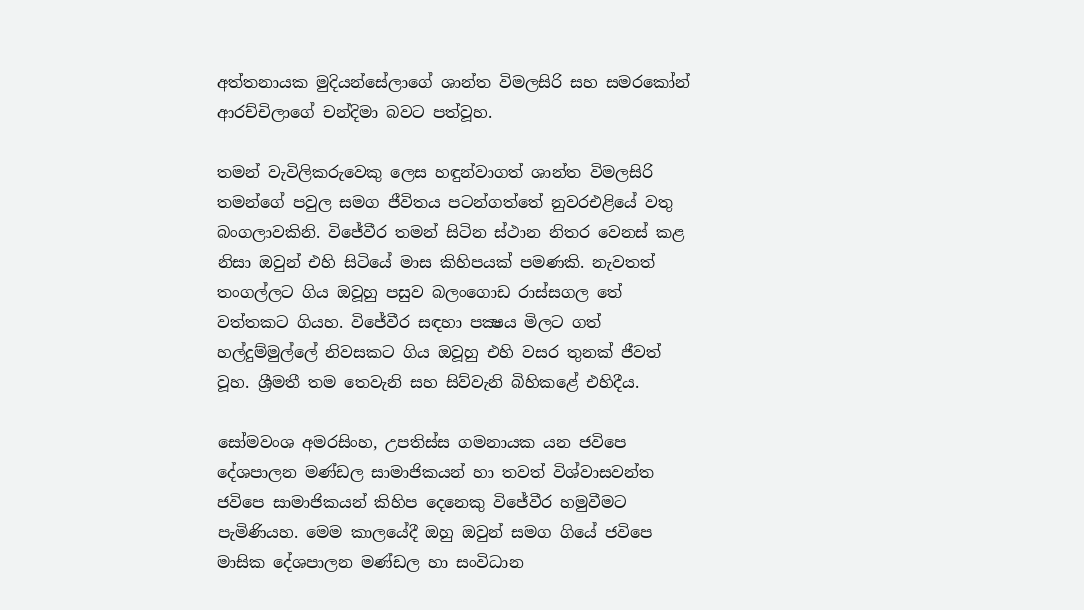අත්තනායක මුදියන්සේලාගේ ශාන්ත විමලසිරි සහ සමරකෝන් ආරච්චිලාගේ චන්දිමා බවට පත්වූහ.

තමන් වැවිලිකරුවෙකු ලෙස හඳුන්වාගත් ශාන්ත විමලසිරි තමන්ගේ පවුල සමග ජීවිතය පටන්ගත්තේ නුවරඑළියේ වතු බංගලාවකිනි. විජේවීර තමන් සිටින ස්ථාන නිතර වෙනස් කළ නිසා ඔවුන් එහි සිටියේ මාස කිහිපයක් පමණකි. නැවතත් තංගල්ලට ගිය ඔවූහු පසුව බලංගොඩ රාස්සගල තේ වත්තකට ගියහ. විජේවීර සඳහා පක්‍ෂය මිලට ගත් හල්දුම්මුල්ලේ නිවසකට ගිය ඔවූහු එහි වසර තුනක් ජීවත් වූහ. ශ්‍රීමතී තම තෙවැනි සහ සිව්වැනි බිහිකළේ එහිදීය.

සෝමවංශ අමරසිංහ, උපතිස්ස ගමනායක යන ජවිපෙ දේශපාලන මණ්ඩල සාමාජිකයන් හා තවත් විශ්වාසවන්ත ජවිපෙ සාමාජිකයන් කිහිප දෙනෙකු විජේවීර හමුවීමට පැමිණියහ. මෙම කාලයේදී ඔහු ඔවුන් සමග ගියේ ජවිපෙ මාසික දේශපාලන මණ්ඩල හා සංවිධාන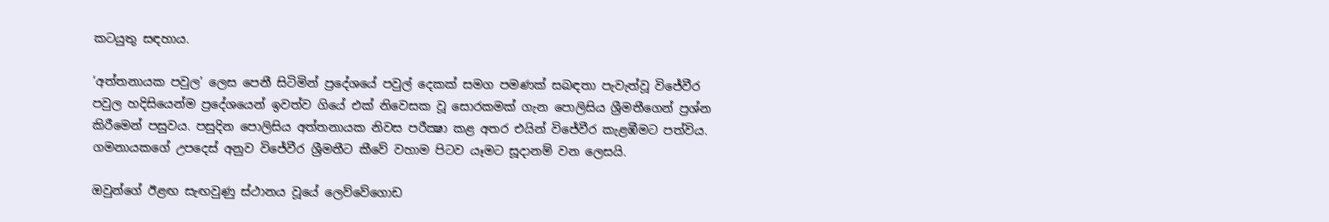කටයුතු සඳහාය.

‘අත්තනායක පවුල’ ලෙස පෙනී සිටිමින් ප්‍රදේශයේ පවුල් දෙකක් සමග පමණක් සබඳතා පැවැත්වූ විජේවීර පවුල හදිසියෙන්ම ප්‍රදේශයෙන් ඉවත්ව ගියේ එක් නිවෙසක වූ සොරකමක් ගැන පොලිසිය ශ්‍රීමතීගෙන් ප්‍රශ්න කිරීමෙන් පසුවය. පසුදින පොලිසිය අත්තනායක නිවස පරීක්‍ෂා කළ අතර එයින් විජේවීර කැළඹීමට පත්විය. ගමනායකගේ උපදෙස් අනුව විජේවීර ශ්‍රීමතීට කීවේ වහාම පිටව යෑමට සූදානම් වන ලෙසයි.

ඔවුන්ගේ ඊළඟ සැඟවුණු ස්ථානය වූයේ ලෙව්වේගොඩ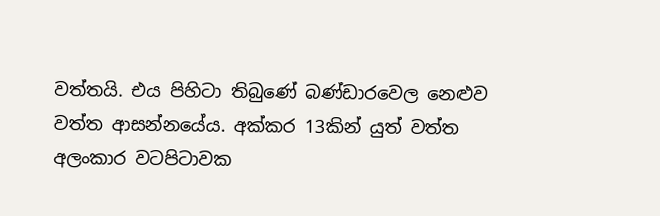වත්තයි. එය පිහිටා තිබුණේ බණ්ඩාරවෙල නෙළුව වත්ත ආසන්නයේය. අක්කර 13කින් යුත් වත්ත අලංකාර වටපිටාවක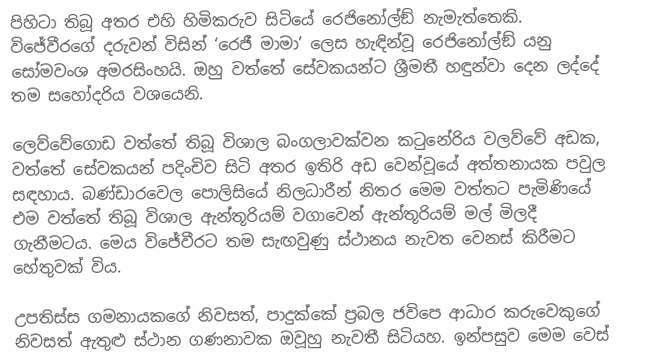පිහිටා තිබූ අතර එහි හිමිකරුව සිටියේ රෙජිනෝල්ඞ් නැමැත්තෙකි. විජේවීරගේ දරුවන් විසින් ‘රෙජී මාමා’ ලෙස හැඳින්වූ රෙජිනෝල්ඞ් යනු සෝමවංශ අමරසිංහයි. ඔහු වත්තේ සේවකයන්ට ශ්‍රීමතී හඳුන්වා දෙන ලද්දේ තම සහෝදරිය වශයෙනි.

ලෙව්වේගොඩ වත්තේ තිබූ විශාල බංගලාවක්වන කටුනේරිය වලව්වේ අඩක, වත්තේ සේවකයන් පදිංචිව සිටි අතර ඉතිරි අඩ වෙන්වූයේ අත්තනායක පවුල සඳහාය. බණ්ඩාරවෙල පොලිසියේ නිලධාරීන් නිතර මෙම වත්තට පැමිණියේ එම වත්තේ තිබූ විශාල ඇන්තූරියම් වගාවෙන් ඇන්තූරියම් මල් මිලදී ගැනීමටය. මෙය විජේවීරට තම සැඟවුණු ස්ථානය නැවත වෙනස් කිරීමට හේතුවක් විය.

උපතිස්ස ගමනායකගේ නිවසත්, පාදුක්කේ ප්‍රබල ජවිපෙ ආධාර කරුවෙකුගේ නිවසත් ඇතුළු ස්ථාන ගණනාවක ඔවූහු නැවතී සිටියහ. ඉන්පසුව මෙම වෙස්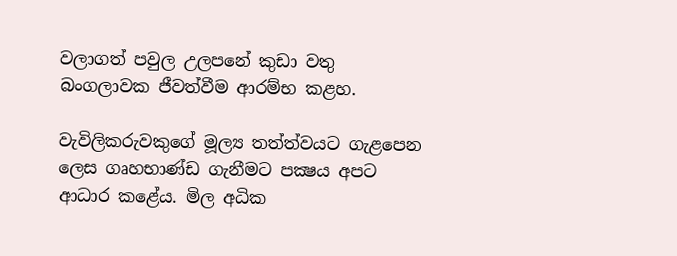වලාගත් පවුල උලපනේ කුඩා වතු බංගලාවක ජීවත්වීම ආරම්භ කළහ.

වැවිලිකරුවකුගේ මූල්‍ය තත්ත්වයට ගැළපෙන ලෙස ගෘහභාණ්ඩ ගැනීමට පක්‍ෂය අපට ආධාර කළේය. මිල අධික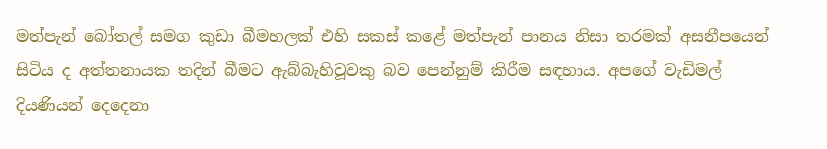මත්පැන් බෝතල් සමග කුඩා බීමහලක් එහි සකස් කළේ මත්පැන් පානය නිසා තරමක් අසනීපයෙන් සිටිය ද අත්තනායක තදින් බීමට ඇබ්බැහිවූවකු බව පෙන්නුම් කිරීම සඳහාය. අපගේ වැඩිමල් දියණියන් දෙදෙනා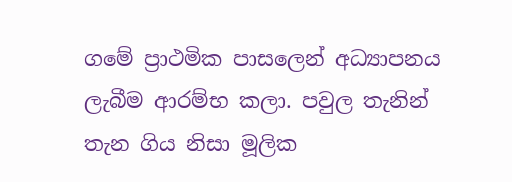ගමේ ප්‍රාථමික පාසලෙන් අධ්‍යාපනය ලැබීම ආරම්භ කලා. පවුල තැනින් තැන ගිය නිසා මූලික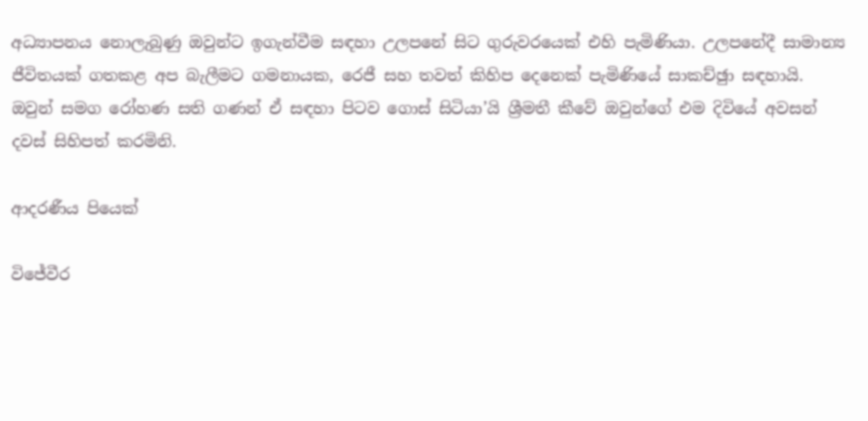අධ්‍යාපනය නොලැබුණු ඔවුන්ට ඉගැන්වීම සඳහා උලපනේ සිට ගුරුවරයෙක් එහි පැමිණියා. උලපනේදී සාමාන්‍ය ජීවිතයක් ගතකළ අප බැලීමට ගමනායක, රෙජී සහ තවත් කිහිප දෙනෙක් පැමිණියේ සාකච්ඡුා සඳහායි. ඔවුන් සමග රෝහණ සති ගණන් ඒ සඳහා පිටව ගොස් සිටියා’යි ශ්‍රීමතී කීවේ ඔවුන්ගේ එම දිවියේ අවසන් දවස් සිහිපත් කරමිනි.

ආදරණීය පියෙක්

විජේවීර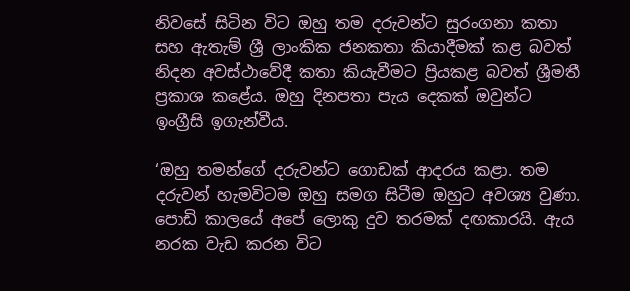නිවසේ සිටින විට ඔහු තම දරුවන්ට සුරංගනා කතා සහ ඇතැම් ශ්‍රී ලාංකික ජනකතා කියාදීමක් කළ බවත් නිදන අවස්ථාවේදී කතා කියැවීමට ප්‍රියකළ බවත් ශ්‍රීමතී ප්‍රකාශ කළේය. ඔහු දිනපතා පැය දෙකක් ඔවුන්ට ඉංග්‍රීසි ඉගැන්වීය.

‘ඔහු තමන්ගේ දරුවන්ට ගොඩක් ආදරය කළා. තම දරුවන් හැමවිටම ඔහු සමග සිටීම ඔහුට අවශ්‍ය වුණා. පොඩි කාලයේ අපේ ලොකු දුව තරමක් දඟකාරයි. ඇය නරක වැඩ කරන විට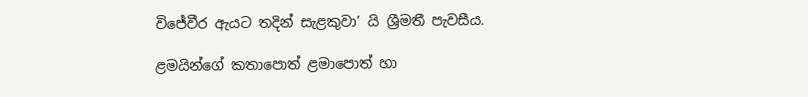විජේවීර ඇයට තදින් සැළකුවා’ යි ශ්‍රීමතී පැවසීය.

ළමයින්ගේ කතාපොත් ළමාපොත් හා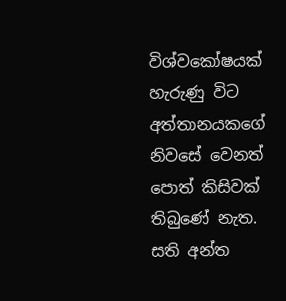විශ්වකෝෂයක් හැරුණු විට අත්තානයකගේ නිවසේ වෙනත් පොත් කිසිවක් තිබුණේ නැත. සති අන්ත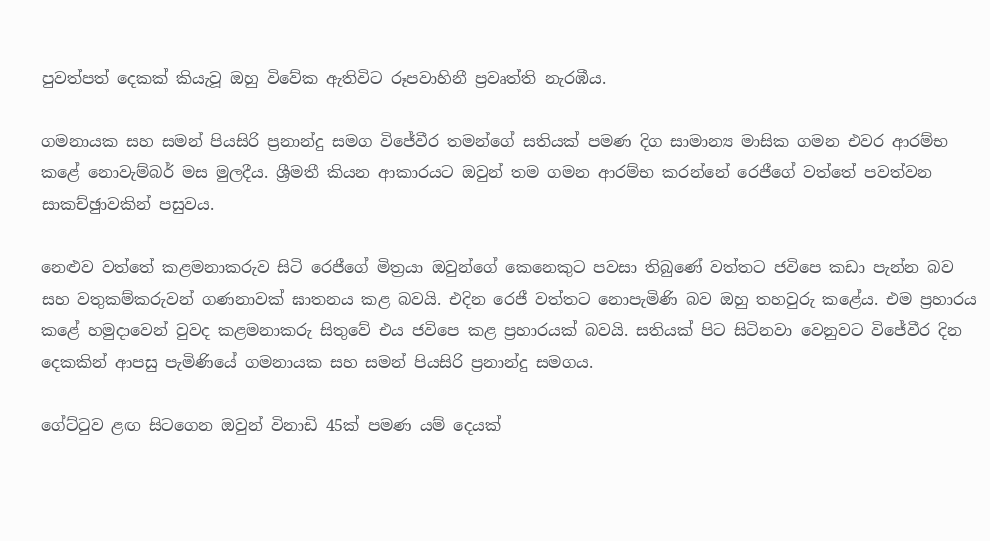පුවත්පත් දෙකක් කියැවූ ඔහු විවේක ඇතිවිට රූපවාහිනී ප්‍රවෘත්ති නැරඹීය.

ගමනායක සහ සමන් පියසිරි ප්‍රනාන්දු සමග විජේවීර තමන්ගේ සතියක් පමණ දිග සාමාන්‍ය මාසික ගමන එවර ආරම්භ කළේ නොවැම්බර් මස මුලදීය. ශ්‍රීමතී කියන ආකාරයට ඔවුන් තම ගමන ආරම්භ කරන්නේ රෙජීගේ වත්තේ පවත්වන සාකච්ඡුාවකින් පසුවය.

නෙළුව වත්තේ කළමනාකරුව සිටි රෙජීගේ මිත්‍රයා ඔවුන්ගේ කෙනෙකුට පවසා තිබුණේ වත්තට ජවිපෙ කඩා පැන්න බව සහ වතුකම්කරුවන් ගණනාවක් ඝාතනය කළ බවයි. එදින රෙජී වත්තට නොපැමිණි බව ඔහු තහවුරු කළේය. එම ප්‍රහාරය කළේ හමුදාවෙන් වුවද කළමනාකරු සිතුවේ එය ජවිපෙ කළ ප්‍රහාරයක් බවයි. සතියක් පිට සිටිනවා වෙනුවට විජේවීර දින දෙකකින් ආපසු පැමිණියේ ගමනායක සහ සමන් පියසිරි ප්‍රනාන්දු සමගය.

ගේට්ටුව ළඟ සිටගෙන ඔවුන් විනාඩි 45ක් පමණ යම් දෙයක්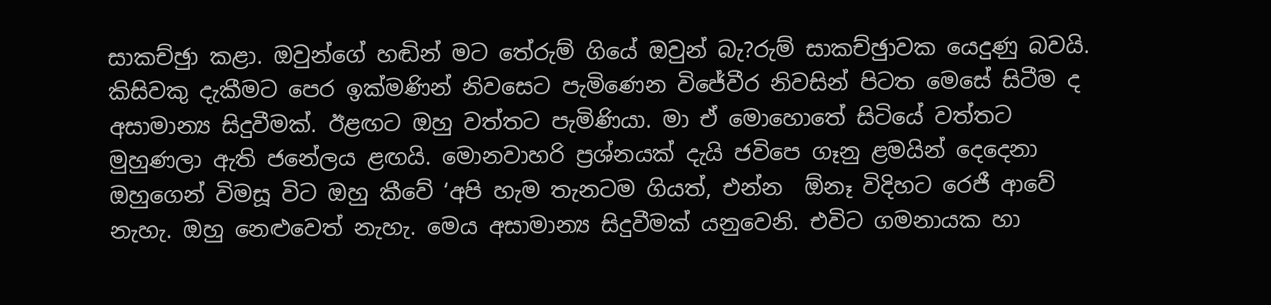සාකච්ඡුා කළා. ඔවුන්ගේ හඬින් මට තේරුම් ගියේ ඔවුන් බැ?රුම් සාකච්ඡුාවක යෙදුණු බවයි. කිසිවකු දැකීමට පෙර ඉක්මණින් නිවසෙට පැමිණෙන විජේවීර නිවසින් පිටත මෙසේ සිටීම ද අසාමාන්‍ය සිදුවීමක්. ඊළඟට ඔහු වත්තට පැමිණියා. මා ඒ මොහොතේ සිටියේ වත්තට මුහුණලා ඇති ජනේලය ළඟයි. මොනවාහරි ප්‍රශ්නයක් දැයි ජවිපෙ ගෑනු ළමයින් දෙදෙනා ඔහුගෙන් විමසූ විට ඔහු කීවේ ‘අපි හැම තැනටම ගියත්, එන්න  ඕනෑ විදිහට රෙජී ආවේ නැහැ. ඔහු නෙළුවෙත් නැහැ. මෙය අසාමාන්‍ය සිදුවීමක් යනුවෙනි. එවිට ගමනායක හා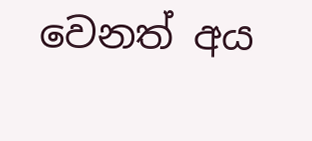වෙනත් අය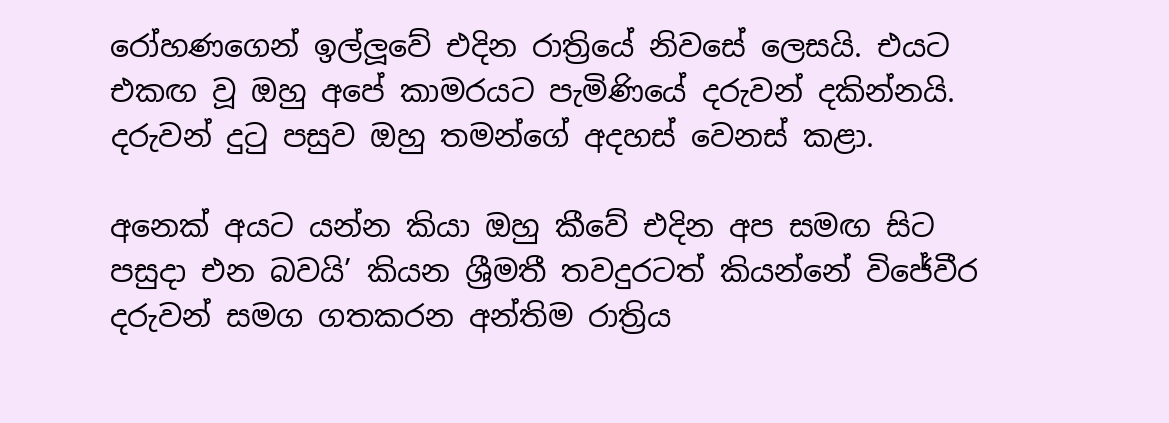රෝහණගෙන් ඉල්ලූවේ එදින රාත්‍රියේ නිවසේ ලෙසයි. එයට එකඟ වූ ඔහු අපේ කාමරයට පැමිණියේ දරුවන් දකින්නයි. දරුවන් දුටු පසුව ඔහු තමන්ගේ අදහස් වෙනස් කළා.

අනෙක් අයට යන්න කියා ඔහු කීවේ එදින අප සමඟ සිට පසුදා එන බවයි’ කියන ශ්‍රීමතී තවදුරටත් කියන්නේ විජේවීර දරුවන් සමග ගතකරන අන්තිම රාත්‍රිය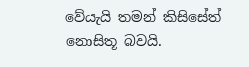වේයැයි තමන් කිසිසේත් නොසිතූ බවයි.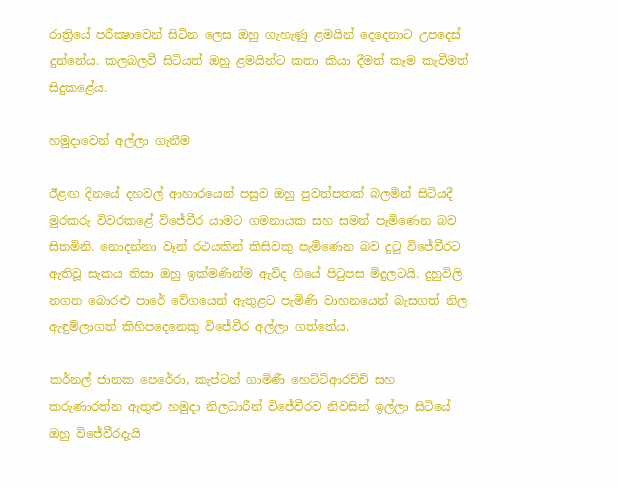රාත්‍රියේ පරීක්‍ෂාවෙන් සිටින ලෙස ඔහු ගැහැණු ළමයින් දෙදෙනාට උපදෙස් දුන්නේය. කලබලවී සිටියත් ඔහු ළමයින්ට කතා කියා දීමත් කෑම කැවීමත් සිදුකළේය.

හමුදාවෙන් අල්ලා ගැනීම

ඊළඟ දිනයේ දහවල් ආහාරයෙන් පසුව ඔහු පුවත්පතක් බලමින් සිටියදී මුරකරු විවරකළේ විජේවීර යාමට ගමනායක සහ සමන් පැමිණෙන බව සිතමිනි. නොදන්නා වෑන් රථයකින් කිසිවකු පැමිණෙන බව දුටු විජේවීරට ඇතිවූ සැකය නිසා ඔහු ඉක්මණින්ම ඇවිද ගියේ පිටුපස මිදුලටයි. දුහුවිලි නගන බොරළු පාරේ වේගයෙන් ඇතුළට පැමිණි වාහනයෙන් බැසගත් නිල ඇඳුම්ලාගත් කිහිපදෙනෙකු විජේවීර අල්ලා ගත්තේය.

කර්නල් ජානක පෙරේරා, කැප්ටන් ගාමිණී හෙට්ටිආරච්චි සහ කරුණාරත්න ඇතුළු හමුදා නිලධාරීන් විජේවීරව නිවසින් ඉල්ලා සිටියේ ඔහු විජේවීරදැයි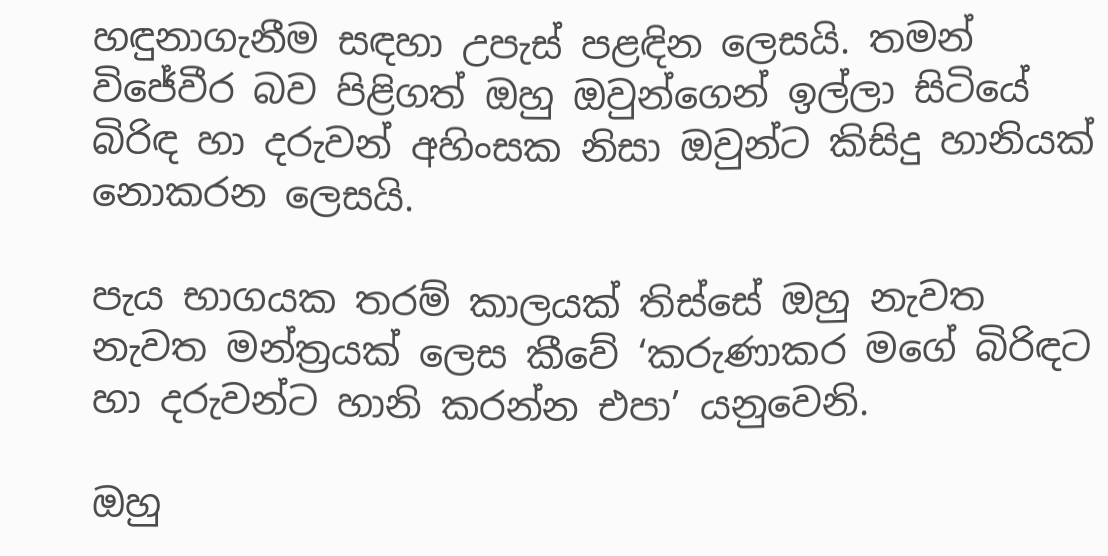හඳුනාගැනීම සඳහා උපැස් පළඳින ලෙසයි. තමන් විජේවීර බව පිළිගත් ඔහු ඔවුන්ගෙන් ඉල්ලා සිටියේ බිරිඳ හා දරුවන් අහිංසක නිසා ඔවුන්ට කිසිදු හානියක් නොකරන ලෙසයි.

පැය භාගයක තරම් කාලයක් තිස්සේ ඔහු නැවත නැවත මන්ත්‍රයක් ලෙස කීවේ ‘කරුණාකර මගේ බිරිඳට හා දරුවන්ට හානි කරන්න එපා’ යනුවෙනි.

ඔහු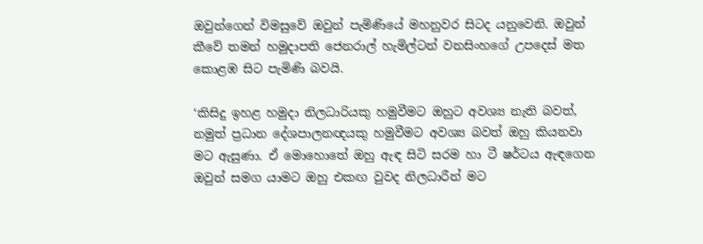ඔවුන්ගෙන් විමසුවේ ඔවුන් පැමිණියේ මහනුවර සිටද යනුවෙනි. ඔවුන් කීවේ තමන් හමුදාපති ජෙනරාල් හැමිල්ටන් වනසිංහගේ උපදෙස් මත කොළඹ සිට පැමිණි බවයි.

‘කිසිදු ඉහළ හමුදා නිලධාරියකු හමුවීමට ඔහුට අවශ්‍ය නැති බවත්, නමුත් ප්‍රධාන දේශපාලනඥයකු හමුවීමට අවශ්‍ය බවත් ඔහු කියනවා මට ඇසුණා. ඒ මොහොතේ ඔහු ඇඳ සිටි සරම හා ටී ෂර්ටය ඇඳගෙන ඔවුන් සමග යාමට ඔහු එකඟ වුවද නිලධාරීන් මට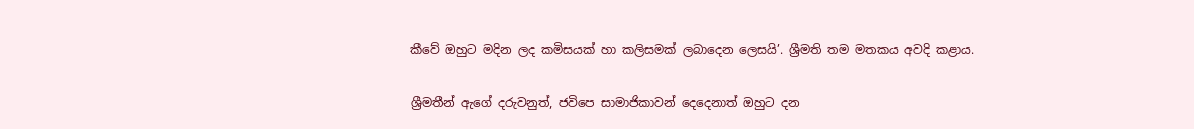කීවේ ඔහුට මදින ලද කමිසයක් හා කලිසමක් ලබාදෙන ලෙසයි’. ශ්‍රීමති තම මතකය අවදි කළාය.

ශ්‍රීමතීන් ඇගේ දරුවනුත්, ජවිපෙ සාමාජිකාවන් දෙදෙනාත් ඔහුට දන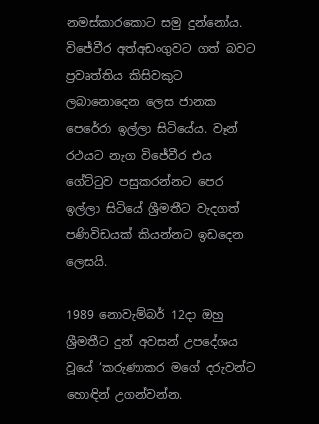නමස්කාරකොට සමු දුන්නෝය. විජේවීර අත්අඩංගුවට ගත් බවට ප්‍රවෘත්තිය කිසිවකුට ලබානොදෙන ලෙස ජානක පෙරේරා ඉල්ලා සිටියේය. වෑන් රථයට නැග විජේවීර එය ගේට්ටුව පසුකරන්නට පෙර ඉල්ලා සිටියේ ශ්‍රීමතීට වැදගත් පණිවිඩයක් කියන්නට ඉඩදෙන ලෙසයි.

1989 නොවැම්බර් 12දා ඔහු ශ්‍රීමතීට දුන් අවසන් උපදේශය වූයේ ‘කරුණාකර මගේ දරුවන්ට හොඳින් උගන්වන්න.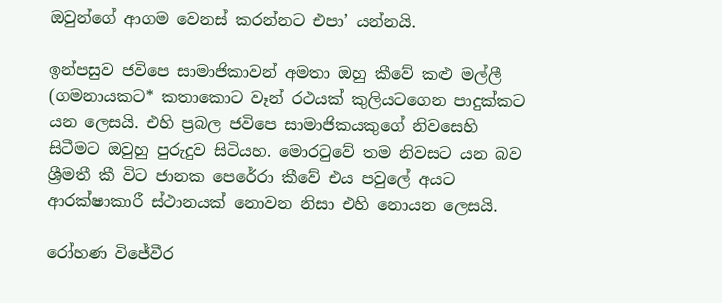ඔවුන්ගේ ආගම වෙනස් කරන්නට එපා’ යන්නයි.

ඉන්පසුව ජවිපෙ සාමාජිකාවන් අමතා ඔහු කීවේ කළු මල්ලී (ගමනායකට* කතාකොට වෑන් රථයක් කුලියටගෙන පාදුක්කට යන ලෙසයි. එහි ප්‍රබල ජවිපෙ සාමාජිකයකුගේ නිවසෙහි සිටීමට ඔවුහු පුරුදුව සිටියහ. මොරටුවේ තම නිවසට යන බව ශ්‍රීමතී කී විට ජානක පෙරේරා කීවේ එය පවුලේ අයට ආරක්ෂාකාරී ස්ථානයක් නොවන නිසා එහි නොයන ලෙසයි.

රෝහණ විජේවීර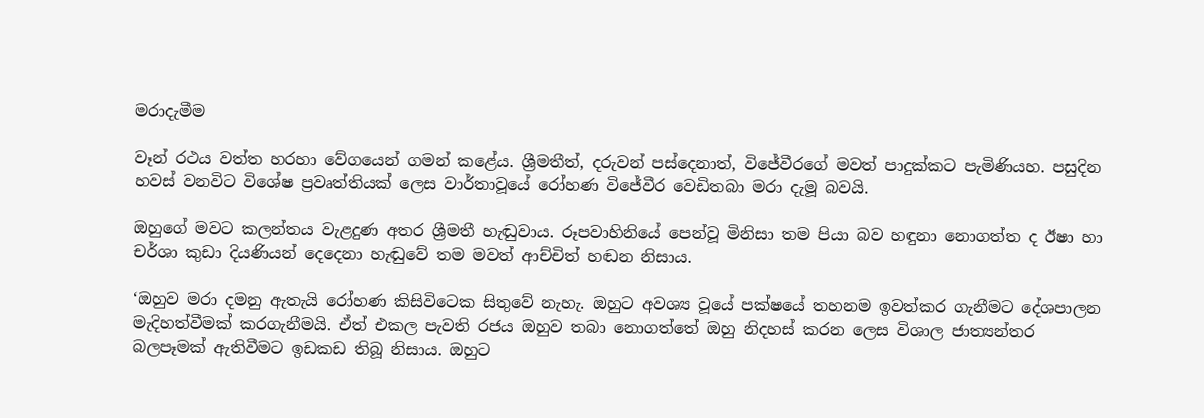මරාදැමීම

වෑන් රථය වත්ත හරහා වේගයෙන් ගමන් කළේය. ශ්‍රීමතීත්, දරුවන් පස්දෙනාත්, විජේවීරගේ මවත් පාදුක්කට පැමිණියහ. පසුදින හවස් වනවිට විශේෂ ප්‍රවෘත්තියක් ලෙස වාර්තාවූයේ රෝහණ විජේවීර වෙඩිතබා මරා දැමූ බවයි.

ඔහුගේ මවට කලන්තය වැළදුණ අතර ශ්‍රීමතී හැඬුවාය. රූපවාහිනියේ පෙන්වූ මිනිසා තම පියා බව හඳුනා නොගත්ත ද ඊෂා හා චර්ශා කුඩා දියණියන් දෙදෙනා හැඬුවේ තම මවත් ආච්චිත් හඬන නිසාය.

‘ඔහුව මරා දමනු ඇතැයි රෝහණ කිසිවිටෙක සිතුවේ නැහැ. ඔහුට අවශ්‍ය වූයේ පක්ෂයේ තහනම ඉවත්කර ගැනීමට දේශපාලන මැදිහත්වීමක් කරගැනීමයි. ඒත් එකල පැවති රජය ඔහුව තබා නොගත්තේ ඔහු නිදහස් කරන ලෙස විශාල ජාත්‍යන්තර බලපෑමක් ඇතිවීමට ඉඩකඩ තිබූ නිසාය. ඔහුට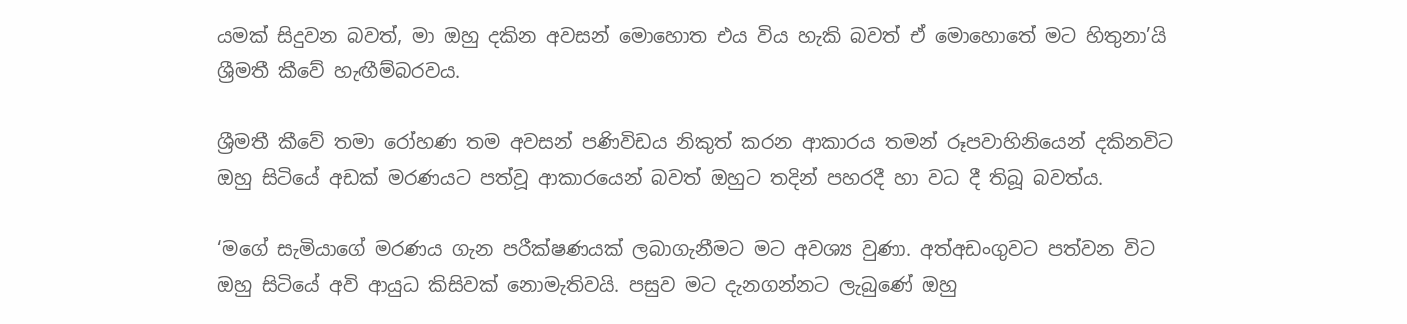යමක් සිදුවන බවත්, මා ඔහු දකින අවසන් මොහොත එය විය හැකි බවත් ඒ මොහොතේ මට හිතුනා’යි ශ්‍රීමතී කීවේ හැඟීම්බරවය.

ශ්‍රීමතී කීවේ තමා රෝහණ තම අවසන් පණිවිඩය නිකුත් කරන ආකාරය තමන් රූපවාහිනියෙන් දකිනවිට ඔහු සිටියේ අඩක් මරණයට පත්වූ ආකාරයෙන් බවත් ඔහුට තදින් පහරදී හා වධ දී තිබූ බවත්ය.

‘මගේ සැමියාගේ මරණය ගැන පරීක්ෂණයක් ලබාගැනීමට මට අවශ්‍ය වුණා. අත්අඩංගුවට පත්වන විට ඔහු සිටියේ අවි ආයුධ කිසිවක් නොමැතිවයි. පසුව මට දැනගන්නට ලැබුණේ ඔහු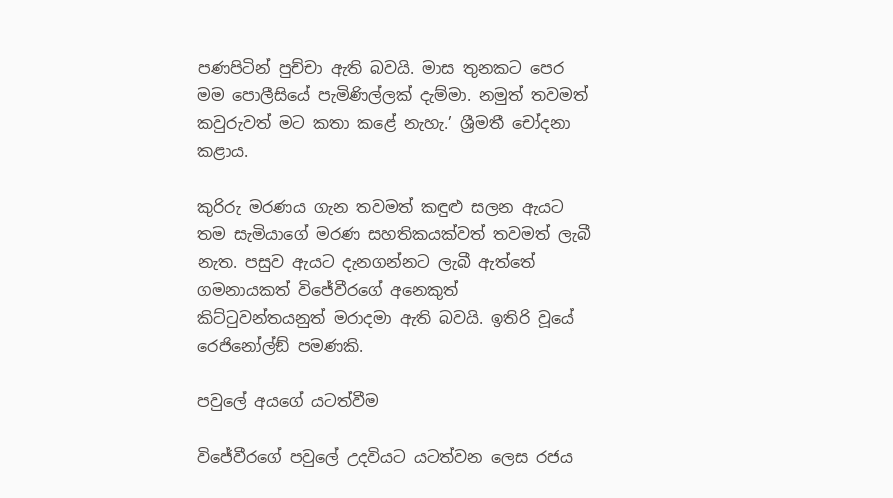පණපිටින් පුච්චා ඇති බවයි. මාස තුනකට පෙර මම පොලීසියේ පැමිණිල්ලක් දැම්මා. නමුත් තවමත් කවුරුවත් මට කතා කළේ නැහැ.’ ශ්‍රීමතී චෝදනා කළාය.

කුරිරු මරණය ගැන තවමත් කඳුළු සලන ඇයට තම සැමියාගේ මරණ සහතිකයක්වත් තවමත් ලැබී නැත. පසුව ඇයට දැනගන්නට ලැබී ඇත්තේ ගමනායකත් විජේවීරගේ අනෙකුත් කිට්ටුවන්තයනුත් මරාදමා ඇති බවයි. ඉතිරි වූයේ රෙජිනෝල්ඞ් පමණකි.

පවුලේ අයගේ යටත්වීම

විජේවීරගේ පවුලේ උදවියට යටත්වන ලෙස රජය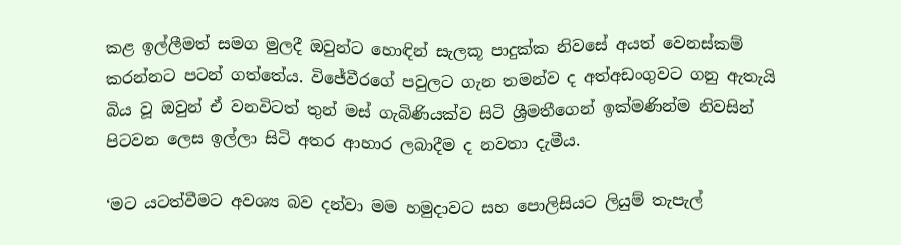කළ ඉල්ලීමත් සමග මුලදී ඔවුන්ට හොඳින් සැලකූ පාදුක්ක නිවසේ අයත් වෙනස්කම් කරන්නට පටන් ගත්තේය. විජේවීරගේ පවුලට ගැන තමන්ව ද අත්අඩංගුවට ගනු ඇතැයි බිය වූ ඔවුන් ඒ වනවිටත් තුන් මස් ගැබිණියක්ව සිටි ශ්‍රීමතීගෙන් ඉක්මණින්ම නිවසින් පිටවන ලෙස ඉල්ලා සිටි අතර ආහාර ලබාදීම ද නවතා දැමීය.

‘මට යටත්වීමට අවශ්‍ය බව දන්වා මම හමුදාවට සහ පොලිසියට ලියුම් තැපැල්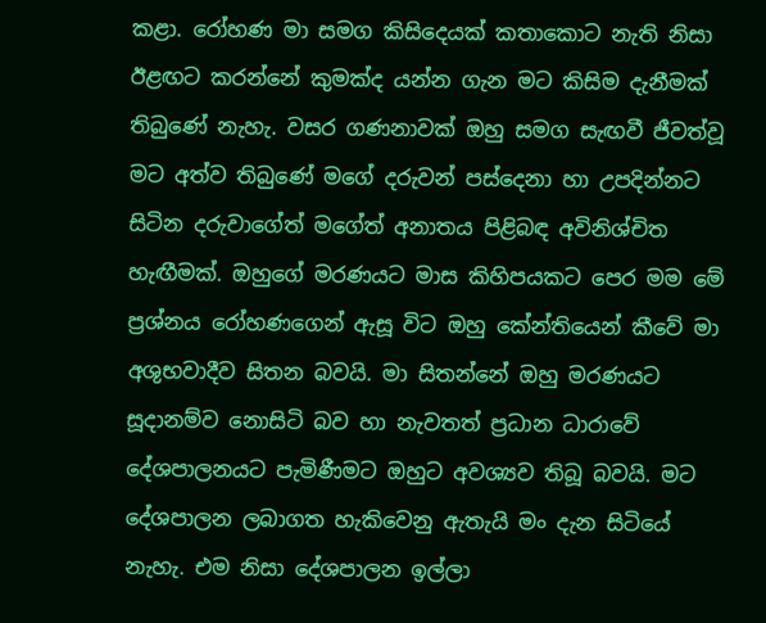කළා. රෝහණ මා සමග කිසිදෙයක් කතාකොට නැති නිසා ඊළඟට කරන්නේ කුමක්ද යන්න ගැන මට කිසිම දැනීමක් තිබුණේ නැහැ. වසර ගණනාවක් ඔහු සමග සැඟවී ජීවත්වූ මට අත්ව තිබුණේ මගේ දරුවන් පස්දෙනා හා උපදින්නට සිටින දරුවාගේත් මගේත් අනාතය පිළිබඳ අවිනිශ්චිත හැඟීමක්. ඔහුගේ මරණයට මාස කිහිපයකට පෙර මම මේ ප්‍රශ්නය රෝහණගෙන් ඇසූ විට ඔහු කේන්තියෙන් කීවේ මා අශුභවාදීව සිතන බවයි. මා සිතන්නේ ඔහු මරණයට සූදානම්ව නොසිටි බව හා නැවතත් ප්‍රධාන ධාරාවේ දේශපාලනයට පැමිණීමට ඔහුට අවශ්‍යව තිබූ බවයි. මට දේශපාලන ලබාගත හැකිවෙනු ඇතැයි මං දැන සිටියේ නැහැ. එම නිසා දේශපාලන ඉල්ලා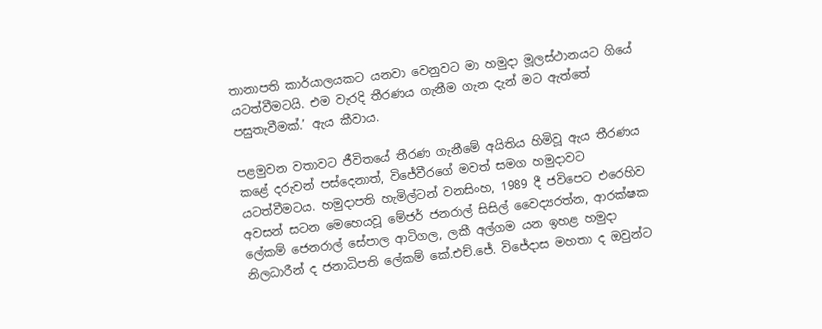තානාපති කාර්යාලයකට යනවා වෙනුවට මා හමුදා මූලස්ථානයට ගියේ යටත්වීමටයි. එම වැරදි තීරණය ගැනීම ගැන දැන් මට ඇත්තේ පසුතැවීමක්.’ ඇය කීවාය.

පළමුවන වතාවට ජීවිතයේ තීරණ ගැනීමේ අයිතිය හිමිවූ ඇය තීරණය කළේ දරුවන් පස්දෙනාත්, විජේවීරගේ මවත් සමග හමුදාවට යටත්වීමටය. හමුදාපති හැමිල්ටන් වනසිංහ, 1989 දී ජවිපෙට එරෙහිව අවසන් සටන මෙහෙයවූ මේජර් ජනරාල් සිසිල් වෛද්‍යරත්න, ආරක්ෂක ලේකම් ජෙනරාල් සේපාල ආටිගල, ලකී අල්ගම යන ඉහළ හමුදා නිලධාරීන් ද ජනාධිපති ලේකම් කේ.එච්.ජේ. විජේදාස මහතා ද ඔවුන්ට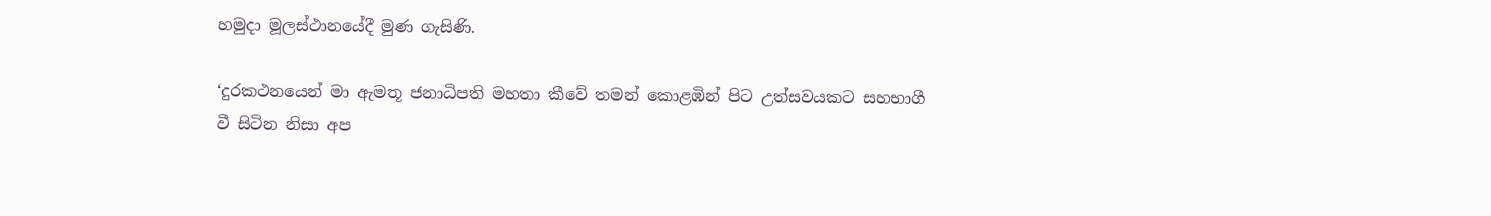හමුදා මූලස්ථානයේදී මුණ ගැසිණි.

‘දුරකථනයෙන් මා ඇමතූ ජනාධිපති මහතා කීවේ තමන් කොළඹින් පිට උත්සවයකට සහභාගී වී සිටින නිසා අප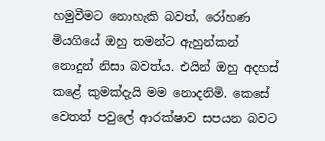හමුවීමට නොහැකි බවත්, රෝහණ මියගියේ ඔහු තමන්ට ඇහුන්කන් නොදුන් නිසා බවත්ය. එයින් ඔහු අදහස් කළේ කුමක්දැයි මම නොදනිමි. කෙසේ වෙතත් පවුලේ ආරක්ෂාව සපයන බවට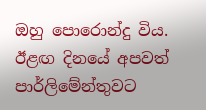ඔහු පොරොන්දු විය. ඊළඟ දිනයේ අපවත් පාර්ලිමේන්තුවට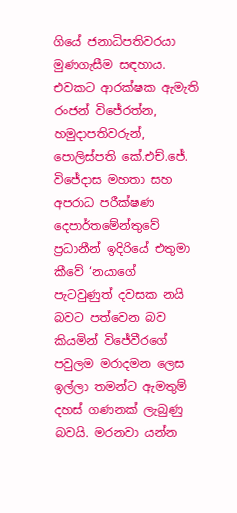ගියේ ජනාධිපතිවරයා මුණගැසීම සඳහාය. එවකට ආරක්ෂක ඇමැති රංජන් විජේරත්න, හමුදාපතිවරුන්, පොලිස්පති කේ.එච්.ජේ. විජේදාස මහතා සහ අපරාධ පරීක්ෂණ දෙපාර්තමේන්තුවේ ප්‍රධානීන් ඉදිරියේ එතුමා කීවේ ‘නයාගේ පැටවුණුත් දවසක නයි බවට පත්වෙන බව කියමින් විජේවීරගේ පවුලම මරාදමන ලෙස ඉල්ලා තමන්ට ඇමතුම් දහස් ගණනක් ලැබුණු බවයි. මරනවා යන්න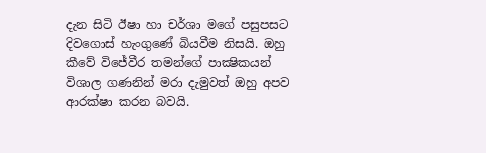දැන සිටි ඊෂා හා චර්ශා මගේ පසුපසට දිවගොස් හැංගුණේ බියවීම නිසයි. ඔහු කීවේ විජේවීර තමන්ගේ පාක්‍ෂිකයන් විශාල ගණනින් මරා දැමුවත් ඔහු අපව ආරක්ෂා කරන බවයි.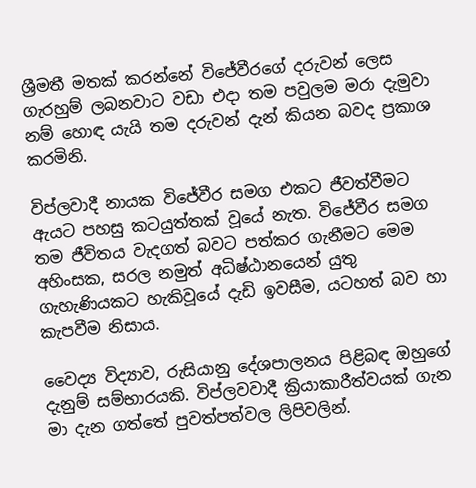ශ්‍රීමතී මතක් කරන්නේ විජේවීරගේ දරුවන් ලෙස ගැරහුම් ලබනවාට වඩා එදා තම පවුලම මරා දැමුවා නම් හොඳ යැයි තම දරුවන් දැන් කියන බවද ප්‍රකාශ කරමිනි.

විප්ලවාදී නායක විජේවීර සමග එකට ජීවත්වීමට ඇයට පහසු කටයුත්තක් වූයේ නැත. විජේවීර සමග තම ජීවිතය වැදගත් බවට පත්කර ගැනීමට මෙම අහිංසක, සරල නමුත් අධිෂ්ඨානයෙන් යුතු ගැහැණියකට හැකිවූයේ දැඩි ඉවසීම, යටහත් බව හා කැපවීම නිසාය.

වෛද්‍ය විද්‍යාව, රුසියානු දේශපාලනය පිළිබඳ ඔහුගේ දැනුම් සම්භාරයකි. විප්ලවවාදී ක්‍රියාකාරීත්වයක් ගැන මා දැන ගත්තේ පුවත්පත්වල ලිපිවලින්.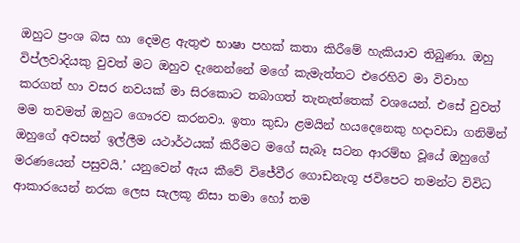ඔහුට ප්‍රංශ බස හා දෙමළ ඇතුළු භාෂා පහක් කතා කිරීමේ හැකියාව තිබුණා. ඔහු විප්ලවාදියකු වුවත් මට ඔහුව දැනෙන්නේ මගේ කැමැත්තට එරෙහිව මා විවාහ කරගත් හා වසර නවයක් මා සිරකොට තබාගත් තැනැත්තෙක් වශයෙන්. එසේ වුවත් මම තවමත් ඔහුට ගෞරව කරනවා. ඉතා කුඩා ළමයින් හයදෙනෙකු හදාවඩා ගනිමින් ඔහුගේ අවසන් ඉල්ලීම යථාර්ථයක් කිරීමට මගේ සැබෑ සටන ආරම්භ වූයේ ඔහුගේ මරණයෙන් පසුවයි.’ යනුවෙන් ඇය කීවේ විජේවීර ගොඩනැගූ ජවිපෙට තමන්ට විවිධ ආකාරයෙන් නරක ලෙස සැලකූ නිසා තමා හෝ තම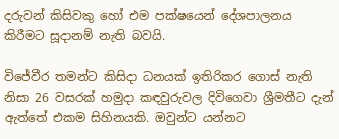දරුවන් කිසිවකු හෝ එම පක්ෂයෙන් දේශපාලනය කිරීමට සූදානම් නැති බවයි.

විජේවීර තමන්ට කිසිදා ධනයක් ඉතිරිකර ගොස් නැති නිසා 26 වසරක් හමුදා කඳවුරුවල දිවිගෙවා ශ්‍රීමතීට දැන් ඇත්තේ එකම සිහිනයකි. ඔවුන්ට යන්නට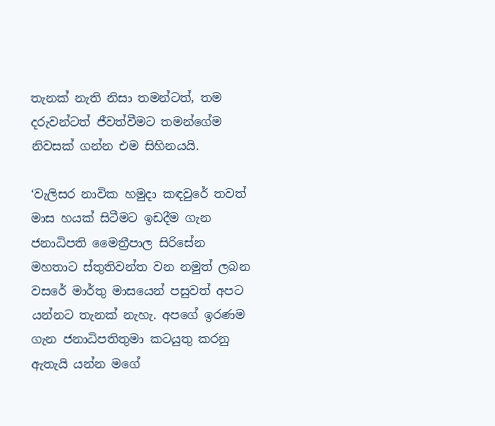තැනක් නැති නිසා තමන්ටත්, තම දරුවන්ටත් ජීවත්වීමට තමන්ගේම නිවසක් ගන්න එම සිහිනයයි.

‘වැලිසර නාවික හමුදා කඳවුරේ තවත් මාස හයක් සිටීමට ඉඩදීම ගැන ජනාධිපති මෛත්‍රීපාල සිරිසේන මහතාට ස්තුතිවන්ත වන නමුත් ලබන වසරේ මාර්තු මාසයෙන් පසුවත් අපට යන්නට තැනක් නැහැ. අපගේ ඉරණම ගැන ජනාධිපතිතුමා කටයුතු කරනු ඇතැයි යන්න මගේ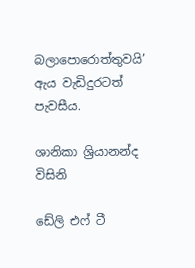බලාපොරොත්තුවයි’ ඇය වැඩිදුරටත් පැවසීය.

ශානිකා ශ්‍රියානන්ද විසිනි

ඩේලි එෆ් ටී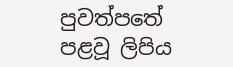පුවත්පතේ පළවූ ලිපිය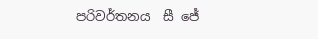පරිවර්තනය  සී ජේ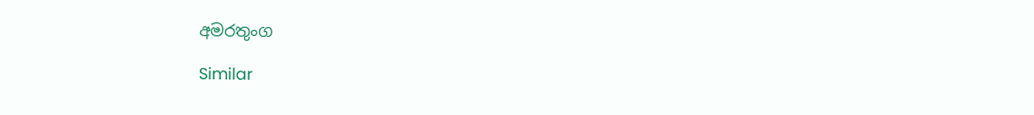අමරතුංග

Similar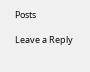Posts

Leave a Reply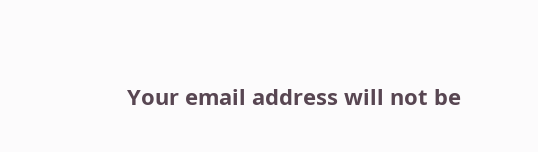Your email address will not be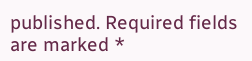published. Required fields are marked *